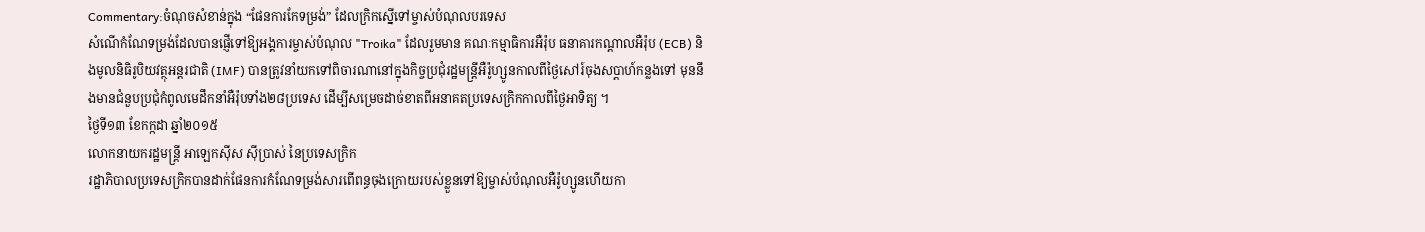Commentary:ចំណុចសំខាន់ក្នុង “ផែនការកែទម្រង់” ដែលក្រិកស្នើទៅម្ចាស់បំណុលបរទេស
សំណើកំណែទម្រង់ដែលបានផ្ញើទៅឱ្យអង្គការម្ចាស់បំណុល "Troika" ដែលរួមមាន គណៈកម្មាធិការអឺរ៉ុប ធនាគារកណ្តាលអឺរ៉ុប (ECB) និងមូលនិធិរូបិយវត្ថុអន្តរជាតិ (IMF) បានត្រូវនាំយកទៅពិចារណានៅក្នុងកិច្ចប្រជុំរដ្ឋមន្រ្តីអឺរ៉ូហ្សូនកាលពីថ្ងៃសៅរ៍ចុងសប្តាហ៍កន្លងទៅ មុននឹងមានជំនួបប្រជុំកំពូលមេដឹកនាំអឺរ៉ុបទាំង២៨ប្រទេស ដើម្បីសម្រេចដាច់ខាតពីអនាគតប្រទេសក្រិកកាលពីថ្ងៃអាទិត្យ ។
ថ្ងៃទី១៣ ខែកក្កដា ឆ្នាំ២០១៥
លោកនាយករដ្ឋមន្ត្រី អាឡេកស៊ីស ស៊ីប្រាស់ នៃប្រទេសក្រិក
រដ្ឋាភិបាលប្រទេសក្រិកបានដាក់ផែនការកំណែទម្រង់សារពើពន្ធចុងក្រោយរបស់ខ្លួនទៅឱ្យម្ចាស់បំណុលអឺរ៉ូហ្សូនហើយកា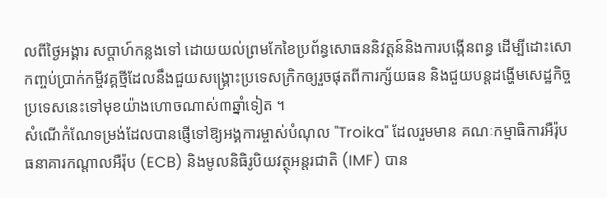លពីថ្ងៃអង្គារ សប្តាហ៍កន្លងទៅ ដោយយល់ព្រមកែខៃប្រព័ន្ធសោធននិវត្តន៍និងការបង្កើនពន្ធ ដើម្បីដោះសោកញ្ចប់ប្រាក់កម្ចីវគ្គថ្មីដែលនឹងជួយសង្គ្រោះប្រទេសក្រិកឲ្យរួចផុតពីការក្ស័យធន និងជួយបន្តដង្ហើមសេដ្ឋកិច្ចប្រទេសនេះទៅមុខយ៉ាងហោចណាស់៣ឆ្នាំទៀត ។
សំណើកំណែទម្រង់ដែលបានផ្ញើទៅឱ្យអង្គការម្ចាស់បំណុល "Troika" ដែលរួមមាន គណៈកម្មាធិការអឺរ៉ុប ធនាគារកណ្តាលអឺរ៉ុប (ECB) និងមូលនិធិរូបិយវត្ថុអន្តរជាតិ (IMF) បាន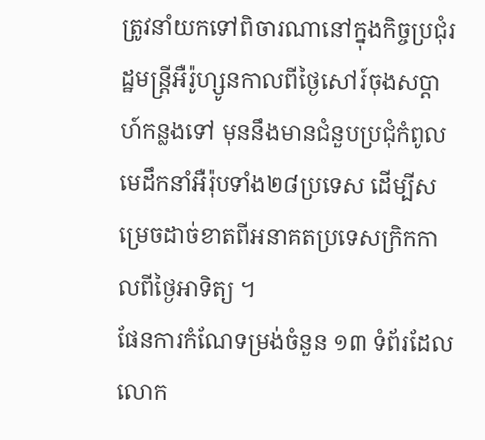ត្រូវនាំយកទៅពិចារណានៅក្នុងកិច្ចប្រជុំរដ្ឋមន្រ្តីអឺរ៉ូហ្សូនកាលពីថ្ងៃសៅរ៍ចុងសប្តាហ៍កន្លងទៅ មុននឹងមានជំនួបប្រជុំកំពូលមេដឹកនាំអឺរ៉ុបទាំង២៨ប្រទេស ដើម្បីសម្រេចដាច់ខាតពីអនាគតប្រទេសក្រិកកាលពីថ្ងៃអាទិត្យ ។
ផែនការកំណែទម្រង់ចំនួន ១៣ ទំព័រដែលលោក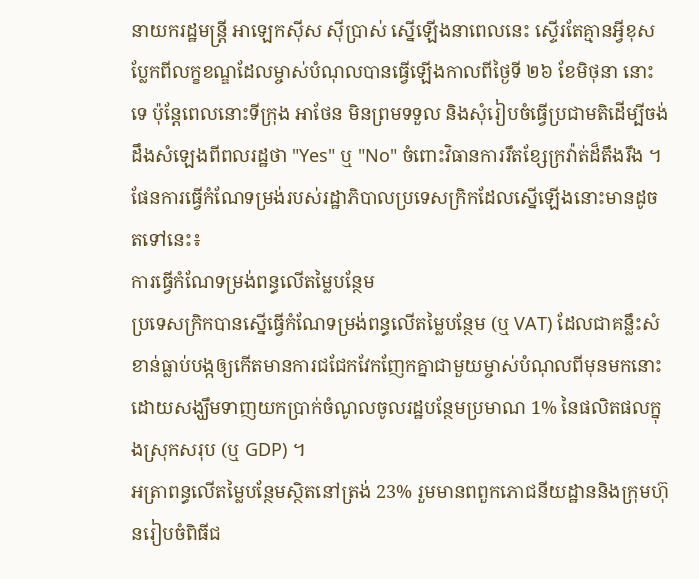នាយករដ្ឋមន្រ្តី អាឡេកស៊ីស ស៊ីប្រាស់ ស្នើឡើងនាពេលនេះ ស្ទើរតែគ្មានអ្វីខុសប្លែកពីលក្ខខណ្ឌដែលម្ចាស់បំណុលបានធ្វើឡើងកាលពីថ្ងៃទី ២៦ ខែមិថុនា នោះទេ ប៉ុន្តែពេលនោះទីក្រុង អាថែន មិនព្រមទទួល និងសុំរៀបចំធ្វើប្រជាមតិដើម្បីចង់ដឹងសំឡេងពីពលរដ្ឋថា "Yes" ឬ "No" ចំពោះវិធានការរឹតខ្សែក្រវ៉ាត់ដ៏តឹងរឹង ។
ផែនការធ្វើកំណែទម្រង់របស់រដ្ឋាភិបាលប្រទេសក្រិកដែលស្នើឡើងនោះមានដូចតទៅនេះ៖
ការធ្វើកំណែទម្រង់ពន្ធលើតម្លៃបន្ថែម
ប្រទេសក្រិកបានស្នើធ្វើកំណែទម្រង់ពន្ធលើតម្លៃបន្ថែម (ឬ VAT) ដែលជាគន្លឹះសំខាន់ធ្លាប់បង្កឲ្យកើតមានការជជែកវែកញែកគ្នាជាមួយម្ចាស់បំណុលពីមុនមកនោះ ដោយសង្ឃឹមទាញយកប្រាក់ចំណូលចូលរដ្ឋបន្ថែមប្រមាណ 1% នៃផលិតផលក្នុងស្រុកសរុប (ឬ GDP) ។
អត្រាពន្ធលើតម្លៃបន្ថែមស្ថិតនៅត្រង់ 23% រួមមានពពួកភោជនីយដ្ឋាននិងក្រុមហ៊ុនរៀបចំពិធីជ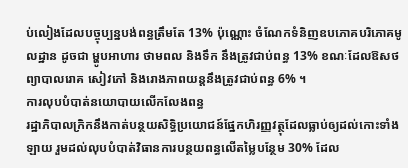ប់លៀងដែលបច្ចុប្បន្នបង់ពន្ធត្រឹមតែ 13% ប៉ុណ្ណោះ ចំណែកទំនិញឧបភោគបរិភោគមូលដ្ឋាន ដូចជា ម្ហូបអាហារ ថាមពល និងទឹក នឹងត្រូវជាប់ពន្ធ 13% ខណៈដែលឱសថព្យាបាលរោគ សៀវភៅ និងរោងភាពយន្តនឹងត្រូវជាប់ពន្ធ 6% ។
ការលុបបំបាត់នយោបាយលើកលែងពន្ធ
រដ្ឋាភិបាលក្រិកនឹងកាត់បន្ថយសិទ្ធិប្រយោជន៍ផ្នែកហិរញ្ញវត្ថុដែលធ្លាប់ឲ្យដល់កោះទាំងឡាយ រួមដល់លុបបំបាត់វិធានការបន្ថយពន្ធលើតម្លៃបន្ថែម 30% ដែល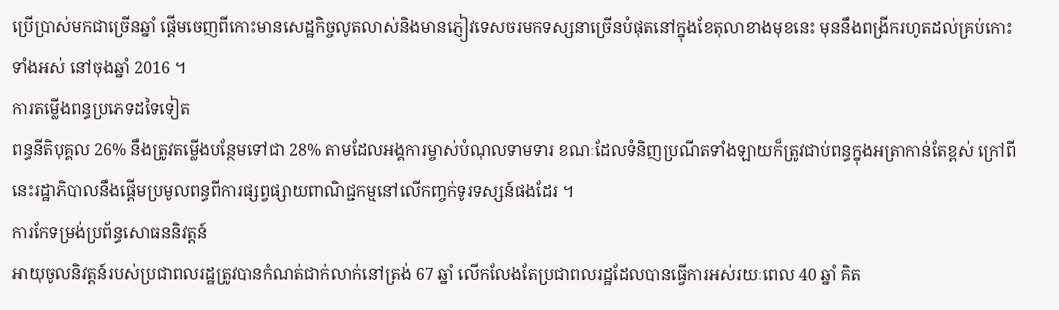ប្រើប្រាស់មកជាច្រើនឆ្នាំ ផ្តើមចេញពីកោះមានសេដ្ឋកិច្ចលូតលាស់និងមានភ្ញៀវទេសចរមកទស្សនាច្រើនបំផុតនៅក្នុងខែតុលាខាងមុខនេះ មុននឹងពង្រីករហូតដល់គ្រប់កោះទាំងអស់ នៅចុងឆ្នាំ 2016 ។
ការតម្លើងពន្ធប្រភេទដទៃទៀត
ពន្ធនីតិបុគ្គល 26% នឹងត្រូវតម្លើងបន្ថែមទៅជា 28% តាមដែលអង្គការម្ចាស់បំណុលទាមទារ ខណៈដែលទំនិញប្រណីតទាំងឡាយក៏ត្រូវជាប់ពន្ធក្នុងអត្រាកាន់តែខ្ពស់ ក្រៅពីនេះរដ្ឋាភិបាលនឹងផ្តើមប្រមូលពន្ធពីការផ្សព្វផ្សាយពាណិជ្ជកម្មនៅលើកញ្ចក់ទូរទស្សន៍ផងដែរ ។
ការកែទម្រង់ប្រព័ន្ធសោធននិវត្តន៍
អាយុចូលនិវត្តន៍របស់ប្រជាពលរដ្ឋត្រូវបានកំណត់ជាក់លាក់នៅត្រង់ 67 ឆ្នាំ លើកលែងតែប្រជាពលរដ្ឋដែលបានធ្វើការអស់រយៈពេល 40 ឆ្នាំ គិត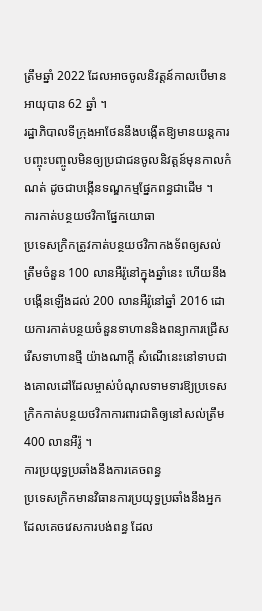ត្រឹមឆ្នាំ 2022 ដែលអាចចូលនិវត្តន៍កាលបើមានអាយុបាន 62 ឆ្នាំ ។
រដ្ឋាភិបាលទីក្រុងអាថែននឹងបង្កើតឱ្យមានយន្តការបញ្ចុះបញ្ចូលមិនឲ្យប្រជាជនចូលនិវត្តន៍មុនកាលកំណត់ ដូចជាបង្កើនទណ្ឌកម្មផ្នែកពន្ធជាដើម ។
ការកាត់បន្ថយថវិកាផ្នែកយោធា
ប្រទេសក្រិកត្រូវកាត់បន្ថយថវិកាកងទ័ពឲ្យសល់ត្រឹមចំនួន 100 លានអឺរ៉ូនៅក្នុងឆ្នាំនេះ ហើយនឹងបង្កើនឡើងដល់ 200 លានអឺរ៉ូនៅឆ្នាំ 2016 ដោយការកាត់បន្ថយចំនួនទាហាននិងពន្យាការជ្រើសរើសទាហានថ្មី យ៉ាងណាក្តី សំណើនេះនៅទាបជាងគោលដៅដែលម្ចាស់បំណុលទាមទារឱ្យប្រទេសក្រិកកាត់បន្ថយថវិកាការពារជាតិឲ្យនៅសល់ត្រឹម 400 លានអឺរ៉ូ ។
ការប្រយុទ្ធប្រឆាំងនឹងការគេចពន្ធ
ប្រទេសក្រិកមានវិធានការប្រយុទ្ធប្រឆាំងនឹងអ្នកដែលគេចវេសការបង់ពន្ធ ដែល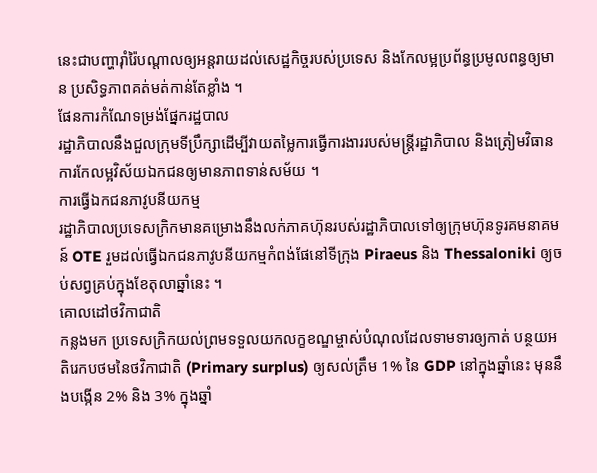នេះជាបញ្ហារ៉ាំរ៉ៃបណ្តាលឲ្យអន្តរាយដល់សេដ្ឋកិច្ចរបស់ប្រទេស និងកែលម្អប្រព័ន្ធប្រមូលពន្ធឲ្យមាន ប្រសិទ្ធភាពគត់មត់កាន់តែខ្លាំង ។
ផែនការកំណែទម្រង់ផ្នែករដ្ឋបាល
រដ្ឋាភិបាលនឹងជួលក្រុមទីប្រឹក្សាដើម្បីវាយតម្លៃការធ្វើការងាររបស់មន្ត្រីរដ្ឋាភិបាល និងត្រៀមវិធានការកែលម្អវិស័យឯកជនឲ្យមានភាពទាន់សម័យ ។
ការធ្វើឯកជនភាវូបនីយកម្ម
រដ្ឋាភិបាលប្រទេសក្រិកមានគម្រោងនឹងលក់ភាគហ៊ុនរបស់រដ្ឋាភិបាលទៅឲ្យក្រុមហ៊ុនទូរគមនាគមន៍ OTE រួមដល់ធ្វើឯកជនភាវូបនីយកម្មកំពង់ផែនៅទីក្រុង Piraeus និង Thessaloniki ឲ្យចប់សព្វគ្រប់ក្នុងខែតុលាឆ្នាំនេះ ។
គោលដៅថវិកាជាតិ
កន្លងមក ប្រទេសក្រិកយល់ព្រមទទួលយកលក្ខខណ្ឌម្ចាស់បំណុលដែលទាមទារឲ្យកាត់ បន្ថយអតិរេកបថមនៃថវិកាជាតិ (Primary surplus) ឲ្យសល់ត្រឹម 1% នៃ GDP នៅក្នុងឆ្នាំនេះ មុននឹងបង្កើន 2% និង 3% ក្នុងឆ្នាំ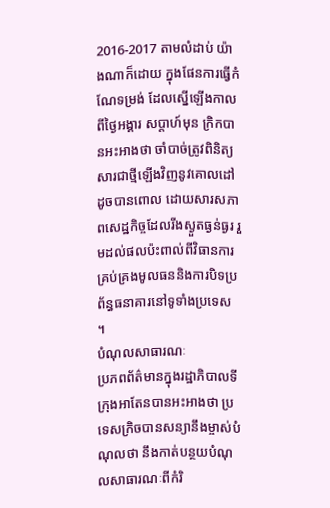2016-2017 តាមលំដាប់ យ៉ាងណាក៏ដោយ ក្នុងផែនការធ្វើកំណែទម្រង់ ដែលស្នើឡើងកាលពីថ្ងៃអង្គារ សប្តាហ៍មុន ក្រិកបានអះអាងថា ចាំបាច់ត្រូវពិនិត្យសារជាថ្មីឡើងវិញនូវគោលដៅដូចបានពោល ដោយសារសភាពសេដ្ឋកិច្ចដែលរីងស្ងួតធ្ងន់ធ្ងរ រួមដល់ផលប៉ះពាល់ពីវិធានការគ្រប់គ្រងមូលធននិងការបិទប្រព័ន្ធធនាគារនៅទូទាំងប្រទេស ។
បំណុលសាធារណៈ
ប្រភពព័ត៌មានក្នុងរដ្ឋាភិបាលទីក្រុងអាតែនបានអះអាងថា ប្រទេសក្រិចបានសន្យានឹងម្ចាស់បំណុលថា នឹងកាត់បន្ថយបំណុលសាធារណៈពីកំរិ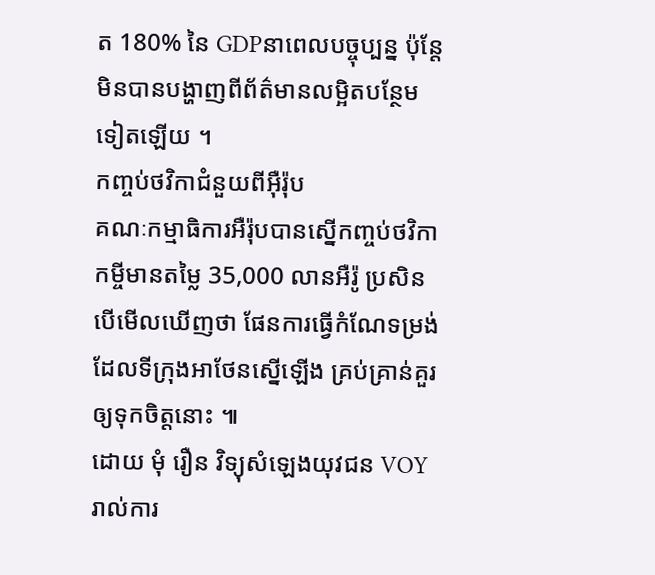ត 180% នៃ GDPនាពេលបច្ចុប្បន្ន ប៉ុន្តែមិនបានបង្ហាញពីព័ត៌មានលម្អិតបន្ថែមទៀតឡើយ ។
កញ្ចប់ថវិកាជំនួយពីអ៊ឺរ៉ុប
គណៈកម្មាធិការអឺរ៉ុបបានស្នើកញ្ចប់ថវិកាកម្ចីមានតម្លៃ 35,000 លានអឺរ៉ូ ប្រសិនបើមើលឃើញថា ផែនការធ្វើកំណែទម្រង់ដែលទីក្រុងអាថែនស្នើឡើង គ្រប់គ្រាន់គួរឲ្យទុកចិត្តនោះ ៕
ដោយ មុំ រឿន វិទ្យុសំឡេងយុវជន VOY
រាល់ការ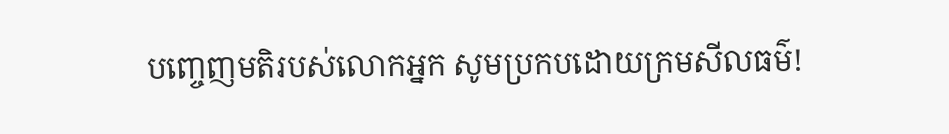បញ្ចេញមតិរបស់លោកអ្នក សូមប្រកបដោយក្រមសីលធម៌!